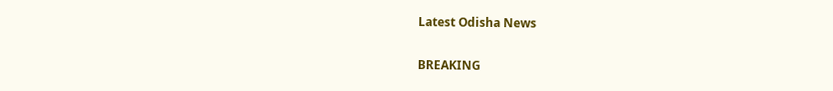Latest Odisha News

BREAKING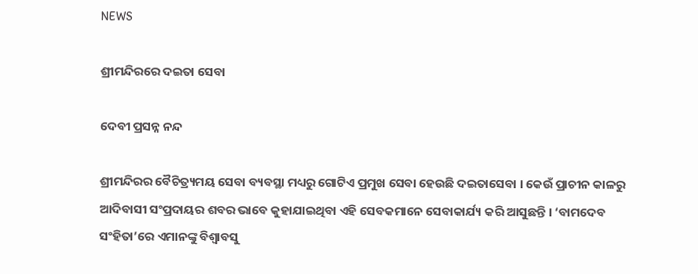NEWS

ଶ୍ରୀମନ୍ଦିରରେ ଦଇତା ସେବା

ଦେବୀ ପ୍ରସନ୍ନ ନନ୍ଦ

ଶ୍ରୀମନ୍ଦିରର ବୈଚିତ୍ର‌୍ୟମୟ ସେବା ବ୍ୟବସ୍ଥା ମଧ୍ୟରୁ ଗୋଟିଏ ପ୍ରମୁଖ ସେବା ହେଉଛି ଦଇତାସେବା । କେଉଁ ପ୍ରାଚୀନ କାଳରୁ ଆଦିବାସୀ ସଂପ୍ରଦାୟର ଶବର ଭାବେ କୁହାଯାଇଥିବା ଏହି ସେବକମାନେ ସେବାକାର୍ଯ୍ୟ କରି ଆସୁଛନ୍ତି । ‘ବାମଦେବ ସଂହିତା’ରେ ଏମାନଙ୍କୁ ବିଶ୍ୱାବସୁ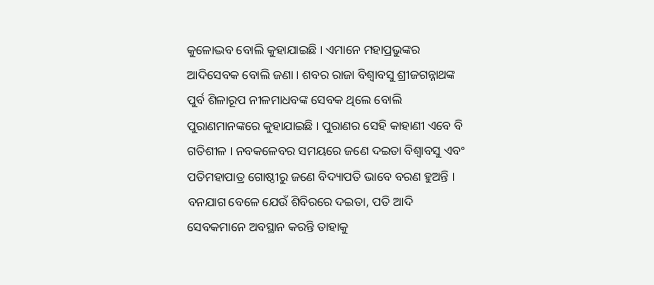କୁଳୋଦ୍ଭବ ବୋଲି କୁହାଯାଇଛି । ଏମାନେ ମହାପ୍ରଭୁଙ୍କର ଆଦିସେବକ ବୋଲି ଜଣା । ଶବର ରାଜା ବିଶ୍ୱାବସୁ ଶ୍ରୀଜଗନ୍ନାଥଙ୍କ ପୁର୍ବ ଶିଳାରୂପ ନୀଳମାଧବଙ୍କ ସେବକ ଥିଲେ ବୋଲି ପୁରାଣମାନଙ୍କରେ କୁହାଯାଇଛି । ପୁରାଣର ସେହି କାହାଣୀ ଏବେ ବି ଗତିଶୀଳ । ନବକଳେବର ସମୟରେ ଜଣେ ଦଇତା ବିଶ୍ୱାବସୁ ଏବଂ ପତିମହାପାତ୍ର ଗୋଷ୍ଠୀରୁ ଜଣେ ବିଦ୍ୟାପତି ଭାବେ ବରଣ ହୁଅନ୍ତି । ବନଯାଗ ବେଳେ ଯେଉଁ ଶିବିରରେ ଦଇତା, ପତି ଆଦି ସେବକମାନେ ଅବସ୍ଥାନ କରନ୍ତି ତାହାକୁ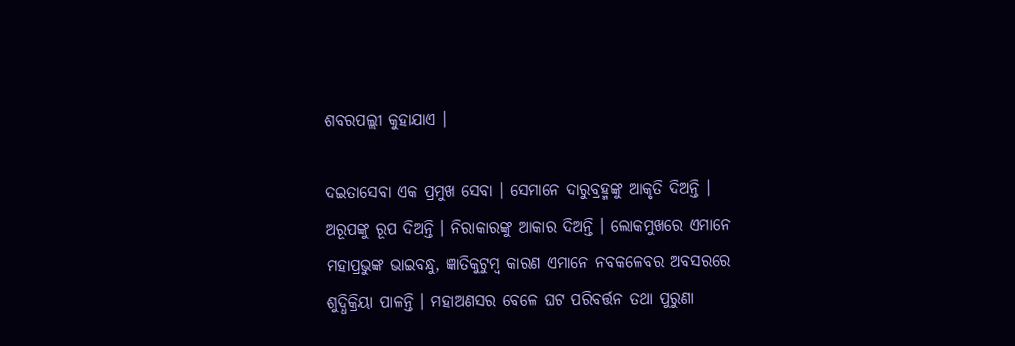ଶବରପଲ୍ଲୀ କୁହାଯାଏ ।

ଦଇତାସେବା ଏକ ପ୍ରମୁଖ ସେବା । ସେମାନେ ଦାରୁବ୍ରହ୍ମଙ୍କୁ ଆକୃତି ଦିଅନ୍ତି । ଅରୂପଙ୍କୁ ରୂପ ଦିଅନ୍ତି । ନିରାକାରଙ୍କୁ ଆକାର ଦିଅନ୍ତି । ଲୋକମୁଖରେ ଏମାନେ ମହାପ୍ରଭୁଙ୍କ ଭାଇବନ୍ଧୁ, ଜ୍ଞାତିକୁଟୁମ୍ବ କାରଣ ଏମାନେ ନବକଳେବର ଅବସରରେ ଶୁଦ୍ଧିକ୍ରିୟା ପାଳନ୍ତି । ମହାଅଣସର ବେଳେ ଘଟ ପରିବର୍ତ୍ତନ ତଥା ପୁରୁଣା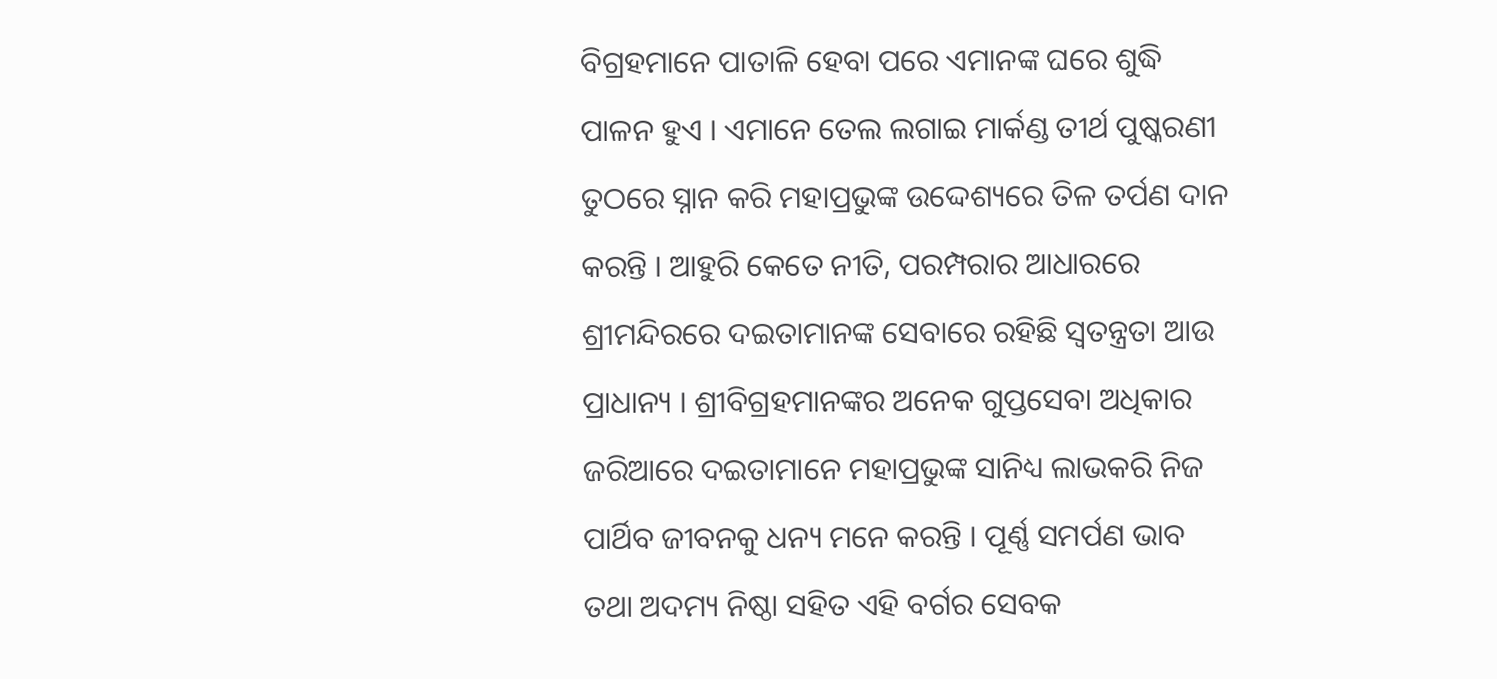ବିଗ୍ରହମାନେ ପାତାଳି ହେବା ପରେ ଏମାନଙ୍କ ଘରେ ଶୁଦ୍ଧି ପାଳନ ହୁଏ । ଏମାନେ ତେଲ ଲଗାଇ ମାର୍କଣ୍ଡ ତୀର୍ଥ ପୁଷ୍କରଣୀ ତୁଠରେ ସ୍ନାନ କରି ମହାପ୍ରଭୁଙ୍କ ଉଦ୍ଦେଶ୍ୟରେ ତିଳ ତର୍ପଣ ଦାନ କରନ୍ତି । ଆହୁରି କେତେ ନୀତି, ପରମ୍ପରାର ଆଧାରରେ ଶ୍ରୀମନ୍ଦିରରେ ଦଇତାମାନଙ୍କ ସେବାରେ ରହିଛି ସ୍ୱତନ୍ତ୍ରତା ଆଉ ପ୍ରାଧାନ୍ୟ । ଶ୍ରୀବିଗ୍ରହମାନଙ୍କର ଅନେକ ଗୁପ୍ତସେବା ଅଧିକାର ଜରିଆରେ ଦଇତାମାନେ ମହାପ୍ରଭୁଙ୍କ ସାନିଧ୍ୟ ଲାଭକରି ନିଜ ପାର୍ଥିବ ଜୀବନକୁ ଧନ୍ୟ ମନେ କରନ୍ତି । ପୂର୍ଣ୍ଣ ସମର୍ପଣ ଭାବ ତଥା ଅଦମ୍ୟ ନିଷ୍ଠା ସହିତ ଏହି ବର୍ଗର ସେବକ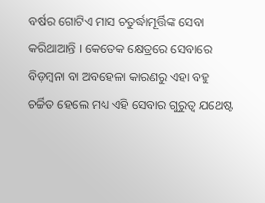ବର୍ଷର ଗୋଟିଏ ମାସ ଚତୁର୍ଦ୍ଧାମୂର୍ତ୍ତିଙ୍କ ସେବା କରିଥାଆନ୍ତି । କେତେକ କ୍ଷେତ୍ରରେ ସେବାରେ ବିଡ଼ମ୍ବନା ବା ଅବହେଳା କାରଣରୁ ଏହା ବହୁ ଚର୍ଚ୍ଚିତ ହେଲେ ମଧ୍ୟ ଏହି ସେବାର ଗୁରୁତ୍ୱ ଯଥେଷ୍ଟ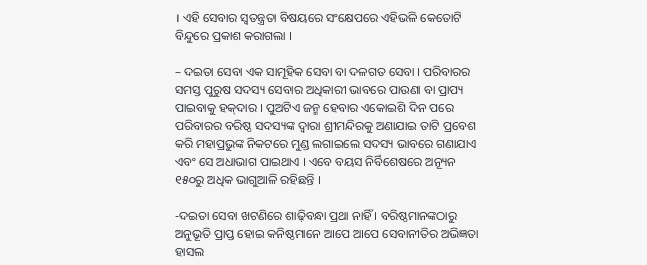। ଏହି ସେବାର ସ୍ୱତନ୍ତ୍ରତା ବିଷୟରେ ସଂକ୍ଷେପରେ ଏହିଭଳି କେତୋଟି ବିନ୍ଦୁରେ ପ୍ରକାଶ କରାଗଲା ।

– ଦଇତା ସେବା ଏକ ସାମୂହିକ ସେବା ବା ଦଳଗତ ସେବା । ପରିବାରର ସମସ୍ତ ପୁରୁଷ ସଦସ୍ୟ ସେବାର ଅଧିକାରୀ ଭାବରେ ପାଉଣା ବା ପ୍ରାପ୍ୟ ପାଇବାକୁ ହକ୍‌ଦାର । ପୁଅଟିଏ ଜନ୍ମ ହେବାର ଏକୋଇଶି ଦିନ ପରେ ପରିବାରର ବରିଷ୍ଠ ସଦସ୍ୟଙ୍କ ଦ୍ୱାରା ଶ୍ରୀମନ୍ଦିରକୁ ଅଣାଯାଇ ତାଟି ପ୍ରବେଶ କରି ମହାପ୍ରଭୁଙ୍କ ନିକଟରେ ମୁଣ୍ଡ ଲଗାଇଲେ ସଦସ୍ୟ ଭାବରେ ଗଣାଯାଏ ଏବଂ ସେ ଅଧାଭାଗ ପାଇଥାଏ । ଏବେ ବୟସ ନିର୍ବିଶେଷରେ ଅନ୍ୟୂନ ୧୫୦ରୁ ଅଧିକ ଭାଗୁଆଳି ରହିଛନ୍ତି ।

-ଦଇତା ସେବା ଖଟଣିରେ ଶାଢ଼ିବନ୍ଧା ପ୍ରଥା ନାହିଁ । ବରିଷ୍ଠମାନଙ୍କଠାରୁ ଅନୁଭୂତି ପ୍ରାପ୍ତ ହୋଇ କନିଷ୍ଠମାନେ ଆପେ ଆପେ ସେବାନୀତିର ଅଭିଜ୍ଞତା ହାସଲ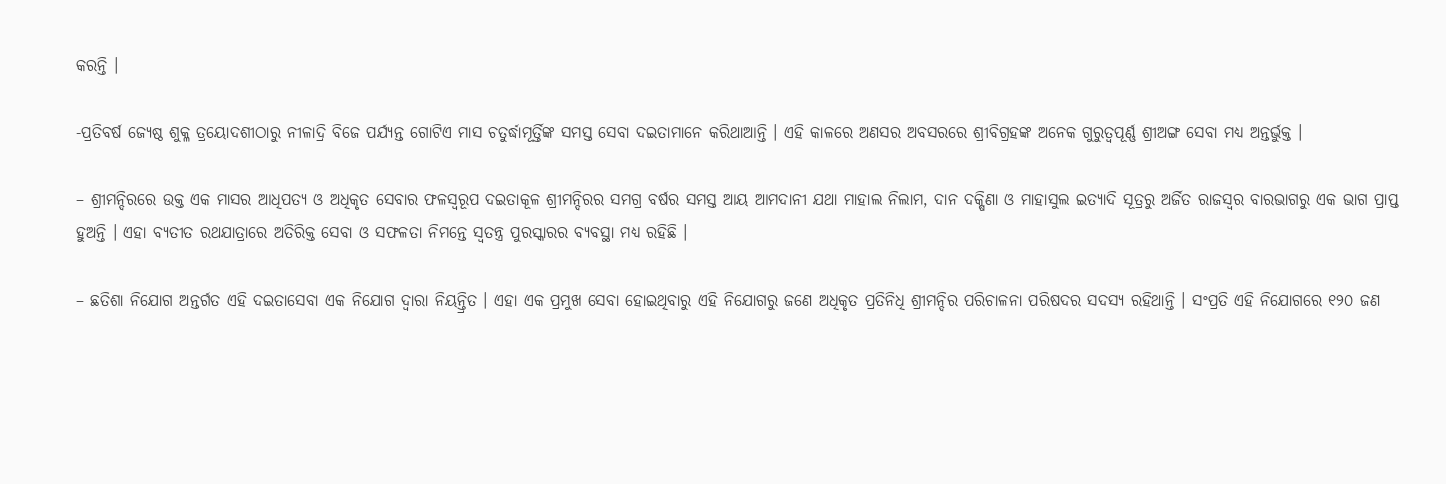କରନ୍ତି ।

-ପ୍ରତିବର୍ଷ ଜ୍ୟେଷ୍ଠ ଶୁକ୍ଳ ତ୍ରୟୋଦଶୀଠାରୁ ନୀଳାଦ୍ରି ବିଜେ ପର୍ଯ୍ୟନ୍ତ ଗୋଟିଏ ମାସ ଚତୁର୍ଦ୍ଧାମୂର୍ତ୍ତିଙ୍କ ସମସ୍ତ ସେବା ଦଇତାମାନେ କରିଥାଆନ୍ତି । ଏହି କାଳରେ ଅଣସର ଅବସରରେ ଶ୍ରୀବିଗ୍ରହଙ୍କ ଅନେକ ଗୁରୁତ୍ୱପୂର୍ଣ୍ଣ ଶ୍ରୀଅଙ୍ଗ ସେବା ମଧ୍ୟ ଅନ୍ତର୍ଭୁକ୍ତ ।

– ଶ୍ରୀମନ୍ଦିରରେ ଉକ୍ତ ଏକ ମାସର ଆଧିପତ୍ୟ ଓ ଅଧିକୃତ ସେବାର ଫଳସ୍ୱରୂପ ଦଇତାକୂଳ ଶ୍ରୀମନ୍ଦିରର ସମଗ୍ର ବର୍ଷର ସମସ୍ତ ଆୟ ଆମଦାନୀ ଯଥା ମାହାଲ ନିଲାମ, ଦାନ ଦକ୍ଷିଣା ଓ ମାହାସୁଲ ଇତ୍ୟାଦି ସୂତ୍ରରୁ ଅର୍ଜିତ ରାଜସ୍ୱର ବାରଭାଗରୁ ଏକ ଭାଗ ପ୍ରାପ୍ତ ହୁଅନ୍ତି । ଏହା ବ୍ୟତୀତ ରଥଯାତ୍ରାରେ ଅତିରିକ୍ତ ସେବା ଓ ସଫଳତା ନିମନ୍ତେ ସ୍ୱତନ୍ତ୍ର ପୁରସ୍କାରର ବ୍ୟବସ୍ଥା ମଧ୍ୟ ରହିଛି ।

– ଛତିଶା ନିଯୋଗ ଅନ୍ତର୍ଗତ ଏହି ଦଇତାସେବା ଏକ ନିଯୋଗ ଦ୍ୱାରା ନିୟନ୍ତ୍ରିତ । ଏହା ଏକ ପ୍ରମୁଖ ସେବା ହୋଇଥିବାରୁ ଏହି ନିଯୋଗରୁ ଜଣେ ଅଧିକୃତ ପ୍ରତିନିଧି ଶ୍ରୀମନ୍ଦିର ପରିଚାଳନା ପରିଷଦର ସଦସ୍ୟ ରହିଥାନ୍ତି । ସଂପ୍ରତି ଏହି ନିଯୋଗରେ ୧୨୦ ଜଣ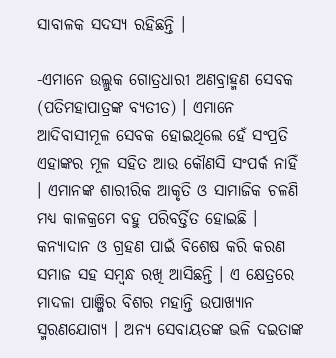ସାବାଳକ ସଦସ୍ୟ ରହିଛନ୍ତି ।

-ଏମାନେ ଉଲ୍ଲୁକ ଗୋତ୍ରଧାରୀ ଅଣବ୍ରାହ୍ମଣ ସେବକ (ପତିମହାପାତ୍ରଙ୍କ ବ୍ୟତୀତ) । ଏମାନେ ଆଦିବାସୀମୂଳ ସେବକ ହୋଇଥିଲେ ହେଁ ସଂପ୍ରତି ଏହାଙ୍କର ମୂଳ ସହିତ ଆଉ କୌଣସି ସଂପର୍କ ନାହିଁ । ଏମାନଙ୍କ ଶାରୀରିକ ଆକୃତି ଓ ସାମାଜିକ ଚଳଣି ମଧ୍ୟ କାଳକ୍ରମେ ବହୁ ପରିବର୍ତ୍ତିତ ହୋଇଛି । କନ୍ୟାଦାନ ଓ ଗ୍ରହଣ ପାଇଁ ବିଶେଷ କରି କରଣ ସମାଜ ସହ ସମ୍ବନ୍ଧ ରଖି ଆସିଛନ୍ତି । ଏ କ୍ଷେତ୍ରରେ ମାଦଳା ପାଞ୍ଜିର ବିଶର ମହାନ୍ତି ଉପାଖ୍ୟାନ ସ୍ମରଣଯୋଗ୍ୟ । ଅନ୍ୟ ସେବାୟତଙ୍କ ଭଳି ଦଇତାଙ୍କ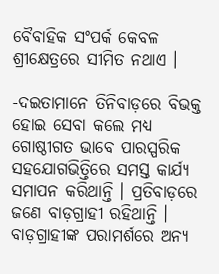ବୈବାହିକ ସଂପର୍କ କେବଳ ଶ୍ରୀକ୍ଷେତ୍ରରେ ସୀମିତ ନଥାଏ ।

-ଦଇତାମାନେ ତିନିବାଡ଼ରେ ବିଭକ୍ତ ହୋଇ ସେବା କଲେ ମଧ୍ୟ ଗୋଷ୍ଠୀଗତ ଭାବେ ପାରସ୍ପରିକ ସହଯୋଗଭିତ୍ତିରେ ସମସ୍ତ କାର୍ଯ୍ୟ ସମାପନ କରିଥାନ୍ତି । ପ୍ରତିବାଡ଼ରେ ଜଣେ ବାଡ଼ଗ୍ରାହୀ ରହିଥାନ୍ତି । ବାଡ଼ଗ୍ରାହୀଙ୍କ ପରାମର୍ଶରେ ଅନ୍ୟ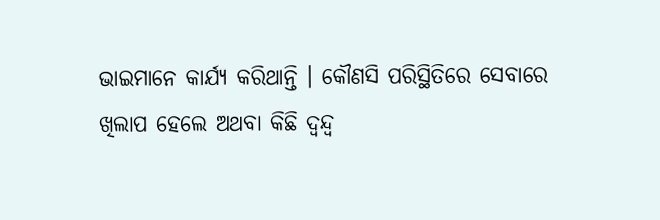ଭାଇମାନେ କାର୍ଯ୍ୟ କରିଥାନ୍ତି । କୌଣସି ପରିସ୍ଥିତିରେ ସେବାରେ ଖିଲାପ ହେଲେ ଅଥବା କିଛି ଦ୍ୱନ୍ଦ୍ୱ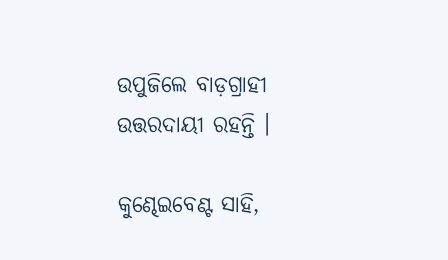ଉପୁଜିଲେ ବାଡ଼ଗ୍ରାହୀ ଉତ୍ତରଦାୟୀ ରହନ୍ତି ।

କୁଣ୍ଢେଇବେଣ୍ଟ ସାହି,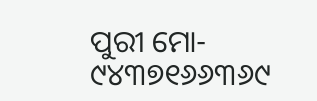ପୁରୀ ମୋ- ୯୪୩୭୧୬୬୩୬୯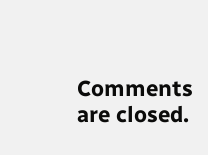Comments are closed.